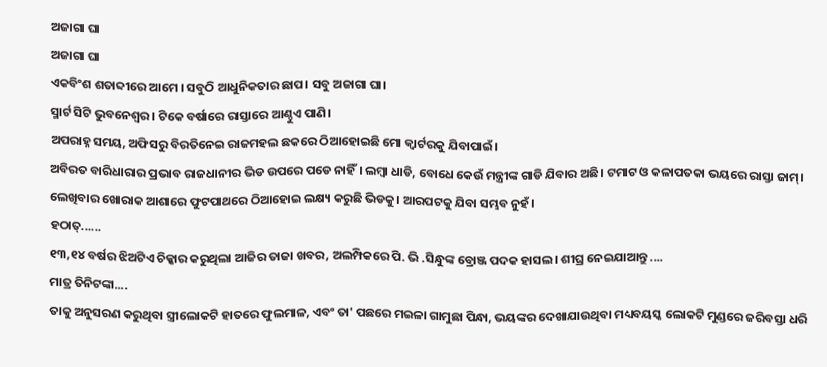ଅଜାଗା ଘା
ଅଜାଗା ଘା
ଏକବିଂଶ ଶତାବ୍ଦୀରେ ଆମେ । ସବୁଠି ଆଧୁନିକତାର ଛାପ। ସବୁ ଅଜାଗା ଘା।
ସ୍ମାର୍ଟ ସିଟି ଭୁବନେଶ୍ବର। ଟିକେ ବର୍ଷାରେ ରାସ୍ତାରେ ଆଣ୍ଠୁଏ ପାଣି।
ଅପରାହ୍ନ ସମୟ, ଅଫିସରୁ ବିରତିନେଇ ରାଜମହଲ ଛକରେ ଠିଆହୋଇଛି ମୋ କ୍ୱାର୍ଟରକୁ ଯିବାପାଇଁ।
ଅବିରତ ବାରିଧାରାର ପ୍ରଭାବ ରାଜଧାନୀର ଭିଡ ଉପରେ ପଡେ ନାହିଁ। ଲମ୍ବା ଧାଡି, ବୋଧେ କେଉଁ ମନ୍ତ୍ରୀଙ୍କ ଗାଡି ଯିବାର ଅଛି। ଟମାଟ ଓ କଳାପତକା ଭୟରେ ରାସ୍ତା ଜାମ୍।
ଲେଖିବାର ଖୋରାକ ଆଶାରେ ଫୁଟପାଥରେ ଠିଆହୋଇ ଲକ୍ଷ୍ୟ କରୁଛି ଭିଡକୁ। ଆରପଟକୁ ଯିବା ସମ୍ଭବ ନୁହଁ।
ହଠାତ୍......
୧୩,୧୪ ବର୍ଷର ଝିଅଟିଏ ଚିକ୍କାର କରୁଥିଲା ଆଜିର ତାଜା ଖବର, ଅଲମ୍ପିକରେ ପି. ଭି .ସିନ୍ଧୁଙ୍କ ବ୍ରୋଞ୍ଜ ପଦକ ହାସଲ। ଶୀଘ୍ର ନେଇଯାଆନ୍ତୁ ....
ମାତ୍ର ତିନିଟଙ୍କା....
ତାକୁ ଅନୁସରଣ କରୁଥିବା ସ୍ତ୍ରୀଲୋକଟି ହାତରେ ଫୁଲମାଳ, ଏବଂ ତା' ପଛରେ ମଇଳା ଗାମୁଛା ପିନ୍ଧା, ଭୟଙ୍କର ଦେଖାଯାଉଥିବା ମଧ୍ୟବୟସ୍କ ଲୋକଟି ମୁଣ୍ଡରେ ଜରିବସ୍ତା ଧରି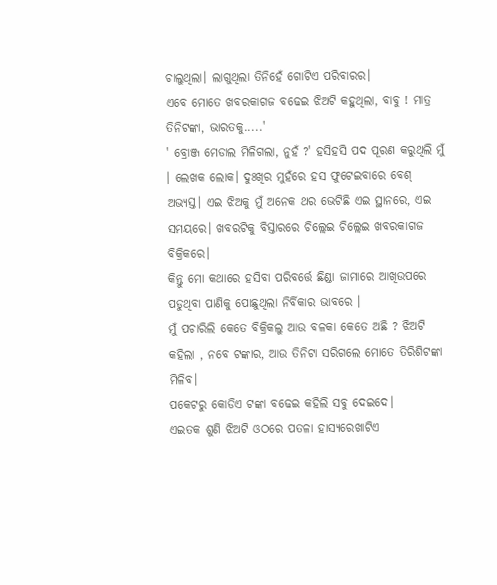ଚାଲୁଥିଲା। ଲାଗୁଥିଲା ତିନିହେଁ ଗୋଟିଏ ପରିବାରର।
ଏବେ ମୋତେ ଖବରକାଗଜ ବଢେଇ ଝିଅଟି କହୁଥିଲା, ବାବୁ ! ମାତ୍ର ତିନିଟଙ୍କା, ଭାରତକୁ.....'
' ବ୍ରୋଞ୍ଜ ମେଡାଲ ମିଳିଗଲା, ନୁହଁ ?' ହସିହସି ପଦ ପୂରଣ କରୁଥିଲି ମୁଁ । ଲେଖକ ଲୋକ। ଦୁଃଖିର ମୁହଁରେ ହସ ଫୁଟେଇବାରେ ବେଶ୍ ଅଭ୍ୟସ୍ତ। ଏଇ ଝିଅକୁ ମୁଁ ଅନେକ ଥର ଭେଟିଛି ଏଇ ସ୍ଥାନରେ, ଏଇ ସମୟରେ। ଖବରଟିକୁ ବିସ୍ତାରରେ ଚିଲ୍ଲେଇ ଚିଲ୍ଲେଇ ଖବରକାଗଜ ବିକ୍ରିକରେ।
କିନ୍ତୁ ମୋ କଥାରେ ହସିବା ପରିବର୍ତ୍ତେ ଛିଣ୍ଡା ଜାମାରେ ଆଖିଉପରେ ପଡୁଥିବା ପାଣିକୁ ପୋଛୁଥିଲା ନିର୍ବିକାର ଭାବରେ ।
ମୁଁ ପଚାରିଲି କେତେ ବିକ୍ରିକଲୁ ଆଉ ବଳକା କେତେ ଅଛି ? ଝିଅଟି କହିଲା , ନବେ ଟଙ୍କାର, ଆଉ ତିନିଟା ସରିଗଲେ ମୋତେ ତିରିଶିଟଙ୍କା ମିଳିବ।
ପକେଟରୁ କୋଡିଏ ଟଙ୍କା ବଢେଇ କହିଲି ସବୁ ଦେଇଦେ।
ଏଇତକ ଶୁଣି ଝିଅଟି ଓଠରେ ପତଳା ହାସ୍ୟରେଖାଟିଏ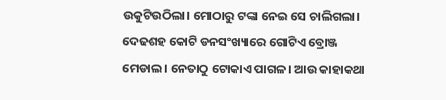ଉକୁଟିଉଠିଲା। ମୋଠାରୁ ଟଙ୍କା ନେଇ ସେ ଚାଲିଗଲା। ଦେଢଶହ କୋଟି ଡନସଂଖ୍ୟାରେ ଗୋଟିଏ ବ୍ରୋଞ୍ଜ ମେଡାଲ। ନେତାଠୁ ଟୋକାଏ ପାଗଳ। ଆଉ କାହାକଥା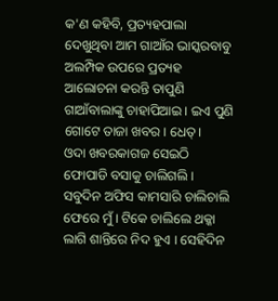କ'ଣ କହିବି, ପ୍ରତ୍ୟହପାଲା ଦେଖୁଥିବା ଆମ ଗାଆଁର ଭାସ୍କରବାବୁ ଅଲମ୍ପିକ ଉପରେ ପ୍ରତ୍ୟହ ଆଲୋଚନା କରନ୍ତି ତାପୁଣି ଗାଆଁବାଲାଙ୍କୁ ଚାହାପିଆଇ। ଇଏ ପୁଣି ଗୋଟେ ତାଜା ଖବର। ଧେତ୍।
ଓଦା ଖବରକାଗଜ ସେଇଠି ଫୋପାଡି ବସାକୁ ଚାଲିଗଲି।
ସବୁଦିନ ଅଫିସ କାମସାରି ଚାଲିଚାଲି ଫେରେ ମୁଁ। ଟିକେ ଚାଲିଲେ ଥକ୍କା ଲାଗି ଶାନ୍ତିରେ ନିଦ ହୁଏ । ସେହିଦିନ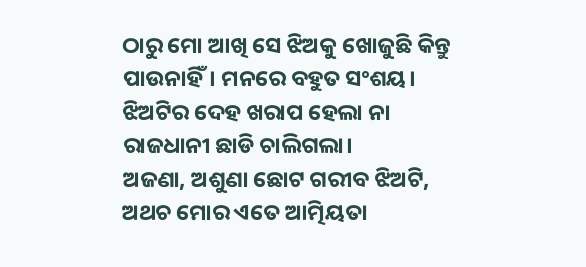ଠାରୁ ମୋ ଆଖି ସେ ଝିଅକୁ ଖୋଜୁଛି କିନ୍ତୁ ପାଉନାହିଁ। ମନରେ ବହୁତ ସଂଶୟ। ଝିଅଟିର ଦେହ ଖରାପ ହେଲା ନା ରାଜଧାନୀ ଛାଡି ଚାଲିଗଲା।
ଅଜଣା, ଅଶୁଣା ଛୋଟ ଗରୀବ ଝିଅଟି, ଅଥଚ ମୋର ଏତେ ଆତ୍ମିୟତା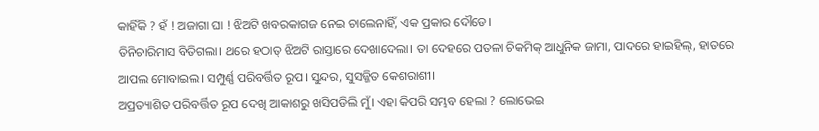କାହିଁକି ? ହଁ ! ଅଜାଗା ଘା ! ଝିଅଟି ଖବରକାଗଜ ନେଇ ଚାଲେନାହିଁ, ଏକ ପ୍ରକାର ଦୌଡେ।
ତିନିଚାରିମାସ ବିତିଗଲା। ଥରେ ହଠାତ୍ ଝିଅଟି ରାସ୍ତାରେ ଦେଖାଦେଲା। ତା ଦେହରେ ପତଳା ଚିକମିକ୍ ଆଧୁନିକ ଜାମା, ପାଦରେ ହାଇହିଲ୍, ହାତରେ ଆପଲ ମୋବାଇଲ। ସମ୍ପୁର୍ଣ୍ଣ ପରିବର୍ତ୍ତିତ ରୂପ। ସୁନ୍ଦର, ସୁସଜ୍ଜିତ କେଶରାଶୀ।
ଅପ୍ରତ୍ୟାଶିତ ପରିବର୍ତ୍ତିତ ରୂପ ଦେଖି ଆକାଶରୁ ଖସିପଡିଲି ମୁଁ। ଏହା କିପରି ସମ୍ଭବ ହେଲା ? ଲୋଭେଇ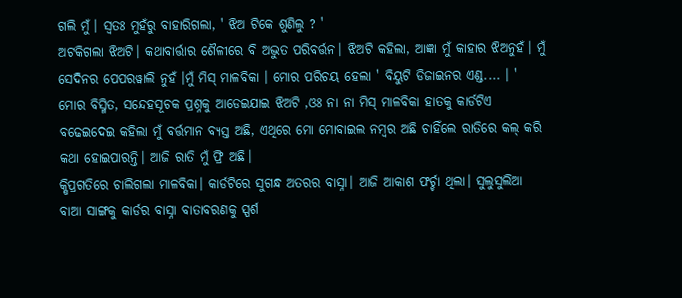ଗଲି ମୁଁ। ସ୍ୱତଃ ମୁହଁରୁ ବାହାରିଗଲା, ' ଝିଅ ଟିକେ ଶୁଣିଲୁ ? '
ଅଟକିଗଲା ଝିଅଟି। କଥାବାର୍ତ୍ତାର ଶୈଳୀରେ ବି ଅଦ୍ଭୁତ ପରିବର୍ତ୍ତନ। ଝିଅଟି କହିଲା, ଆଜ୍ଞା ମୁଁ କାହାର ଝିଅନୁହଁ। ମୁଁ ସେଦିନର ପେପରୱାଲି ନୁହଁ ।ମୁଁ ମିସ୍ ମାଳବିକା । ମୋର ପରିଚୟ ହେଲା ' ବିୟୁଟି ଡିଜାଇନର ଏଣ୍ଡ.... । '
ମୋର ବିସ୍ମିତ, ସନ୍ଦେହସୂଚକ ପ୍ରଶ୍ନକୁ ଆଡେଇଯାଇ ଝିଅଟି ,ଓଃ ନା ନା ମିସ୍ ମାଳବିକା ହାତକୁ କାର୍ଡଟିଏ ବଢେଇଦେଇ କହିଲା ମୁଁ ବର୍ତ୍ତମାନ ବ୍ୟସ୍ତ ଅଛି, ଏଥିରେ ମୋ ମୋବାଇଲ ନମ୍ବର ଅଛି ଚାହିଁଲେ ରାତିରେ କଲ୍ କରି କଥା ହୋଇପାରନ୍ତି। ଆଜି ରାତି ମୁଁ ଫ୍ରି ଅଛି।
କ୍ଷିପ୍ରଗତିରେ ଚାଲିଗଲା ମାଳବିକା। କାର୍ଡଟିରେ ସୁଗନ୍ଧ ଅତରର ବାସ୍ନା। ଆଜି ଆକାଶ ଫର୍ଚ୍ଚା ଥିଲା। ସୁଲୁସୁଲିଆ ବାଆ ସାଙ୍ଗକୁ କାର୍ଡର ବାସ୍ନା ବାତାବରଣକୁ ସ୍ପର୍ଶ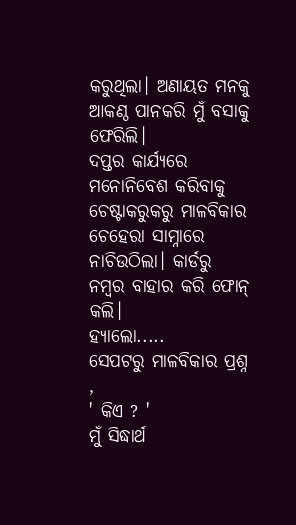କରୁଥିଲା। ଅଣାୟତ ମନକୁ ଆକଣ୍ଠ ପାନକରି ମୁଁ ବସାକୁ ଫେରିଲି।
ଦପ୍ତର କାର୍ଯ୍ୟରେ ମନୋନିବେଶ କରିବାକୁ ଚେଷ୍ଟାକରୁକରୁ ମାଳବିକାର ଚେହେରା ସାମ୍ନାରେ ନାଚିଉଠିଲା। କାର୍ଡରୁ ନମ୍ବର ବାହାର କରି ଫୋନ୍ କଲି।
ହ୍ୟାଲୋ.....
ସେପଟରୁ ମାଳବିକାର ପ୍ରଶ୍ନ ,
' କିଏ ? '
ମୁଁ ସିଦ୍ଧାର୍ଥ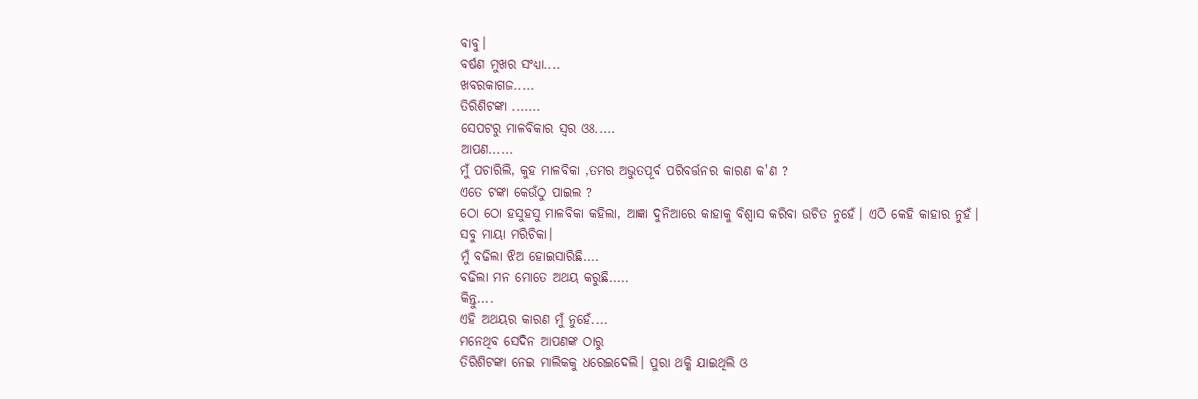ବାବୁ।
ବର୍ଷଣ ମୁଖର ସଂଧ୍ୟା....
ଖବରକାଗଜ.....
ତିରିଶିଟଙ୍କା .......
ସେପଟରୁ ମାଳବିକାର ସ୍ୱର ଓଃ.....
ଆପଣ......
ମୁଁ ପଚାରିଲି, କୁହ ମାଳବିକା ,ତମର ଅଭୁତପୂର୍ବ ପରିବର୍ତ୍ତନର କାରଣ କ'ଣ ?
ଏତେ ଟଙ୍କା କେଉଁଠୁ ପାଇଲ ?
ଠୋ ଠୋ ହସୁହସୁ ମାଳବିକା କହିଲା, ଆଜ୍ଞା ଦୁନିଆରେ କାହାକୁ ବିଶ୍ୱାସ କରିବା ଉଚିତ ନୁହେଁ। ଏଠି କେହି କାହାର ନୁହଁ। ସବୁ ମାୟା ମରିଚିକା।
ମୁଁ ବଢିଲା ଝିଅ ହୋଇସାରିଛି....
ବଢିଲା ମନ ମୋତେ ଅଥୟ କରୁଛି.....
କିନ୍ତୁ....
ଏହି ଅଥୟର କାରଣ ମୁଁ ନୁହେଁ....
ମନେଥିବ ସେଦିନ ଆପଣଙ୍କ ଠାରୁ
ତିରିଶିଟଙ୍କା ନେଇ ମାଲିକକୁ ଧରେଇଦେଲି। ପୁରା ଥକ୍କି ଯାଇଥିଲି ଓ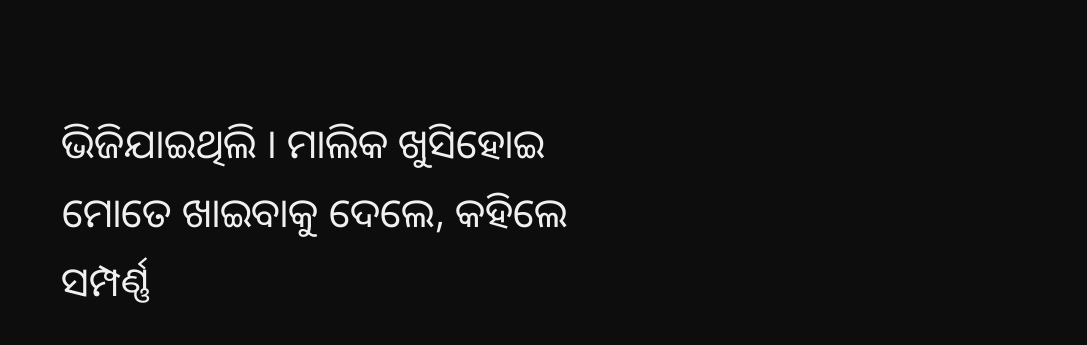ଭିଜିଯାଇଥିଲି । ମାଲିକ ଖୁସିହୋଇ ମୋତେ ଖାଇବାକୁ ଦେଲେ, କହିଲେ ସମ୍ପର୍ଣ୍ଣ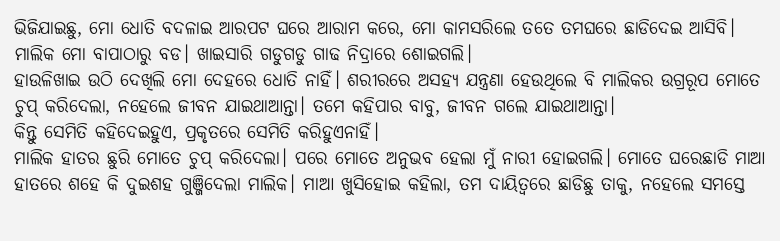ଭିଜିଯାଇଛୁ, ମୋ ଧୋତି ବଦଳାଇ ଆରପଟ ଘରେ ଆରାମ କରେ, ମୋ କାମସରିଲେ ତତେ ତମଘରେ ଛାଡିଦେଇ ଆସିବି। ମାଲିକ ମୋ ବାପାଠାରୁ ବଡ। ଖାଇସାରି ଗଡୁଗଡୁ ଗାଢ ନିଦ୍ରାରେ ଶୋଇଗଲି।
ହାଉଳିଖାଇ ଉଠି ଦେଖିଲି ମୋ ଦେହରେ ଧୋତି ନାହିଁ। ଶରୀରରେ ଅସହ୍ଯ ଯନ୍ତ୍ରଣା ହେଉଥିଲେ ବି ମାଲିକର ଉଗ୍ରରୂପ ମୋତେ ଚୁପ୍ କରିଦେଲା, ନହେଲେ ଜୀବନ ଯାଇଥାଆନ୍ତା। ତମେ କହିପାର ବାବୁ, ଜୀବନ ଗଲେ ଯାଇଥାଆନ୍ତା।
କିନ୍ତୁ ସେମିତି କହିଦେଇହୁଏ, ପ୍ରକୃତରେ ସେମିତି କରିହୁଏନାହିଁ।
ମାଲିକ ହାତର ଛୁରି ମୋତେ ଚୁପ୍ କରିଦେଲା। ପରେ ମୋତେ ଅନୁଭବ ହେଲା ମୁଁ ନାରୀ ହୋଇଗଲି। ମୋତେ ଘରେଛାଡି ମାଆ ହାତରେ ଶହେ କି ଦୁଇଶହ ଗୁଞ୍ଜିଦେଲା ମାଲିକ। ମାଆ ଖୁସିହୋଇ କହିଲା, ତମ ଦାୟିତ୍ବରେ ଛାଡିଛୁ ତାକୁ, ନହେଲେ ସମସ୍ତେ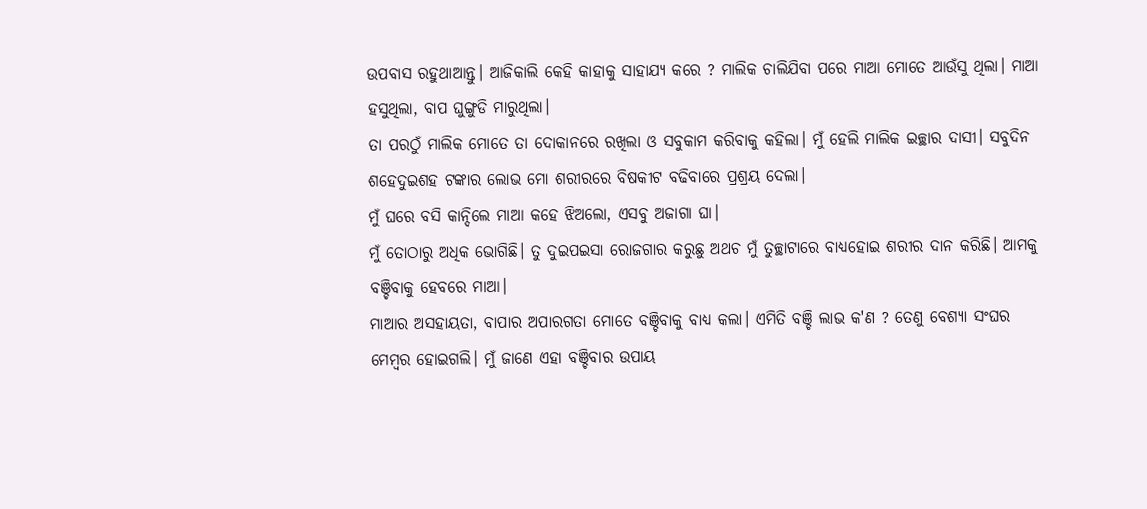ଉପବାସ ରହୁଥାଆନ୍ତୁ। ଆଜିକାଲି କେହି କାହାକୁ ସାହାଯ୍ଯ କରେ ? ମାଲିକ ଚାଲିଯିବା ପରେ ମାଆ ମୋତେ ଆଉଁସୁ ଥିଲା। ମାଆ ହସୁଥିଲା, ବାପ ଘୁଙ୍ଗୁଡି ମାରୁଥିଲା।
ତା ପରଠୁଁ ମାଲିକ ମୋତେ ତା ଦୋକାନରେ ରଖିଲା ଓ ସବୁକାମ କରିବାକୁ କହିଲା। ମୁଁ ହେଲି ମାଲିକ ଇଚ୍ଛାର ଦାସୀ। ସବୁଦିନ ଶହେଦୁଇଶହ ଟଙ୍କାର ଲୋଭ ମୋ ଶରୀରରେ ବିଷକୀଟ ବଢିବାରେ ପ୍ରଶ୍ରୟ ଦେଲା।
ମୁଁ ଘରେ ବସି କାନ୍ଦିଲେ ମାଆ କହେ ଝିଅଲୋ, ଏସବୁ ଅଜାଗା ଘା।
ମୁଁ ତୋଠାରୁ ଅଧିକ ଭୋଗିଛି। ତୁ ଦୁଇପଇସା ରୋଜଗାର କରୁଛୁ ଅଥଚ ମୁଁ ତୁଚ୍ଛାଟାରେ ବାଧ୍ଯହୋଇ ଶରୀର ଦାନ କରିଛି। ଆମକୁ ବଞ୍ଚିବାକୁ ହେବରେ ମାଆ।
ମାଆର ଅସହାୟତା, ବାପାର ଅପାରଗତା ମୋତେ ବଞ୍ଚିବାକୁ ବାଧ୍ୟ କଲା। ଏମିତି ବଞ୍ଚି ଲାଭ କ'ଣ ? ତେଣୁ ବେଶ୍ୟା ସଂଘର ମେମ୍ବର ହୋଇଗଲି। ମୁଁ ଜାଣେ ଏହା ବଞ୍ଚିବାର ଉପାୟ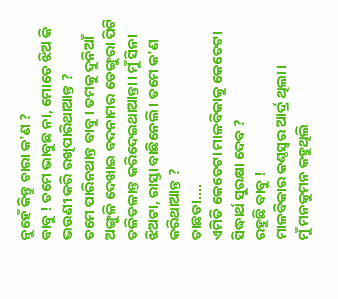ନୁହେଁ କିନ୍ତୁ ଚାରା କ'ଣ ?
ବାବୁ ! ତମେ ଭାବୁଛ ନା, ମୋତେ ଝିଅ କି ଭଉଣୀ କରି ରଖିପାରିଥାଆନ୍ତ ?
ତମେ ପାରିନଥାନ୍ତ ବାବୁ । ତମକୁ ଦୁନିଆଁ ଅଙ୍ଗୁଳି ଦେଖାଇ ବଦନାମର ଡେଙ୍ଗୁରା ପିଟି ତଳିତଳାନ୍ତ କରିଦେଇଥାଆନ୍ତା। ମୁଁ ସିନା ଝିଅଟା, ରାସ୍ତା ବାଛିନେଲି। ତମେ କ'ଣ କରିଥାଆନ୍ତ ?
ତାଛଡା....
ଏମିତି କେତେଟା ମାଳବିକାକୁ କେତେଟା ସିଦ୍ଧାର୍ଥ ସୁରକ୍ଷା ଦେବ ?
ରହୁଛି ବାବୁ !
ମାଳବିକାର କଣ୍ଠସ୍ବର ଆର୍ଦ୍ର ଥିଲା।
ମୁଁ ମନକୁମନ କହୁଥିଲି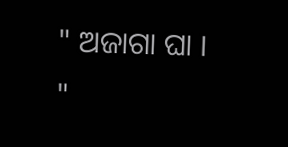" ଅଜାଗା ଘା । "